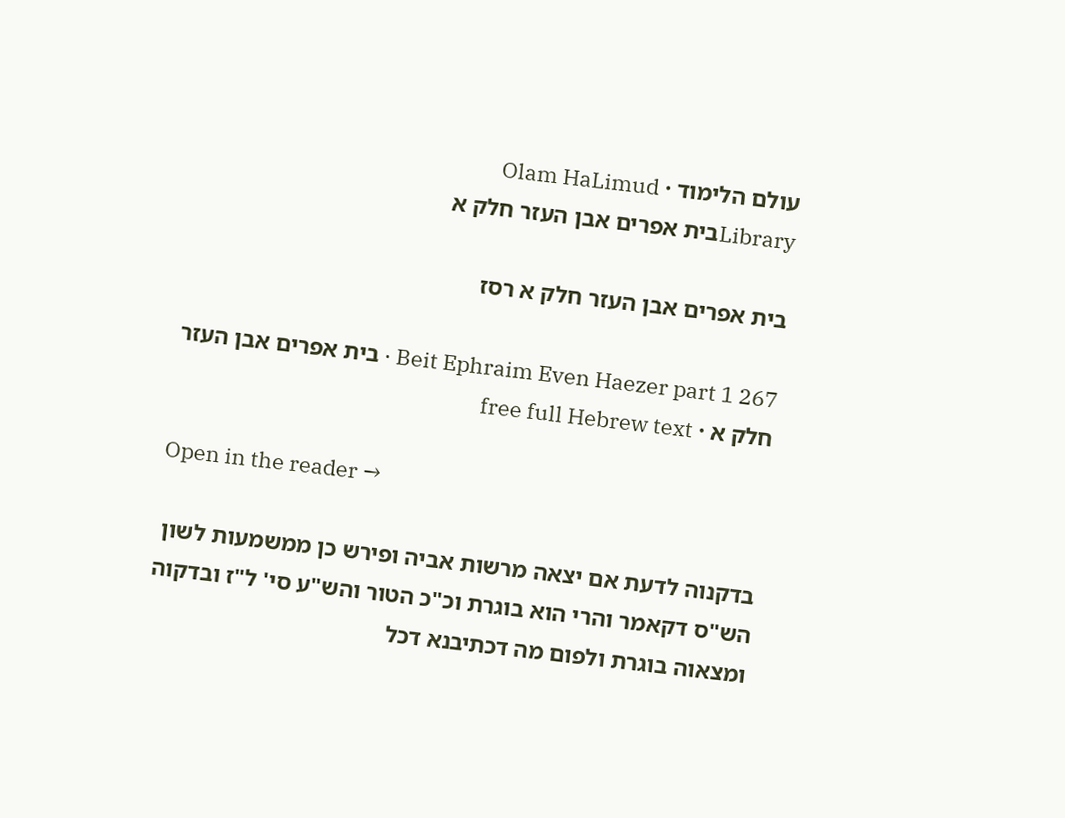עולם הלימוד · Olam HaLimud
Libraryבית אפרים אבן העזר חלק א

בית אפרים אבן העזר חלק א רסז

Beit Ephraim Even Haezer part 1 267 · בית אפרים אבן העזר חלק א · free full Hebrew text

Open in the reader →

בדקנוה לדעת אם יצאה מרשות אביה ופירש כן ממשמעות לשון הש"ס דקאמר והרי הוא בוגרת וכ"כ הטור והש"ע סי' ל"ז ובדקוה ומצאוה בוגרת ולפום מה דכתיבנא דכל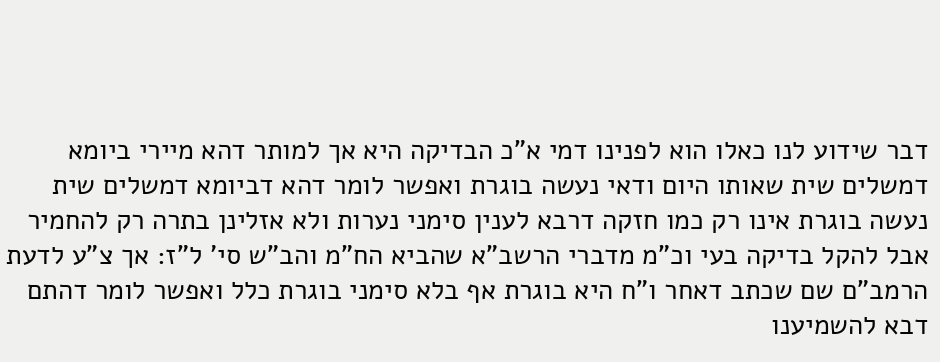דבר שידוע לנו כאלו הוא לפנינו דמי א"כ הבדיקה היא אך למותר דהא מיירי ביומא דמשלים שית שאותו היום ודאי נעשה בוגרת ואפשר לומר דהא דביומא דמשלים שית נעשה בוגרת אינו רק כמו חזקה דרבא לענין סימני נערות ולא אזלינן בתרה רק להחמיר אבל להקל בדיקה בעי וכ"מ מדברי הרשב"א שהביא הח"מ והב"ש סי' ל"ז: אך צ"ע לדעת הרמב"ם שם שכתב דאחר ו"ח היא בוגרת אף בלא סימני בוגרת כלל ואפשר לומר דהתם דבא להשמיענו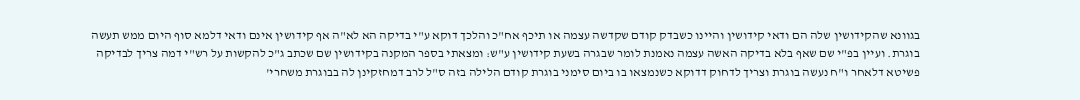בגוונא שהקידושין שלה הם ודאי קידושין והיינו כשבדק קודם שקדשה עצמה או תיכף אח"כ והלכך דוקא ע"י בדיקה הא לא"ה אף קידושין אינם ודאי דלמא סוף היום ממש תעשה בוגרת. ועיין בפ"י שם שאף בלא בדיקה האשה עצמה נאמנת לומר שבגרה בשעת קידושין ע"ש: ומצאתי בספר המקנה בקידושין שם שכתב ג"כ להקשות על רש"י דמה צריך לבדיקה פשיטא דלאחר ו"ח נעשה בוגרת וצריך לדחוק דדוקא כשנמצאו בו ביום סימני בוגרת קודם הלילה בזה ס"ל לרב דמחזקינן לה בבוגרת משחרי'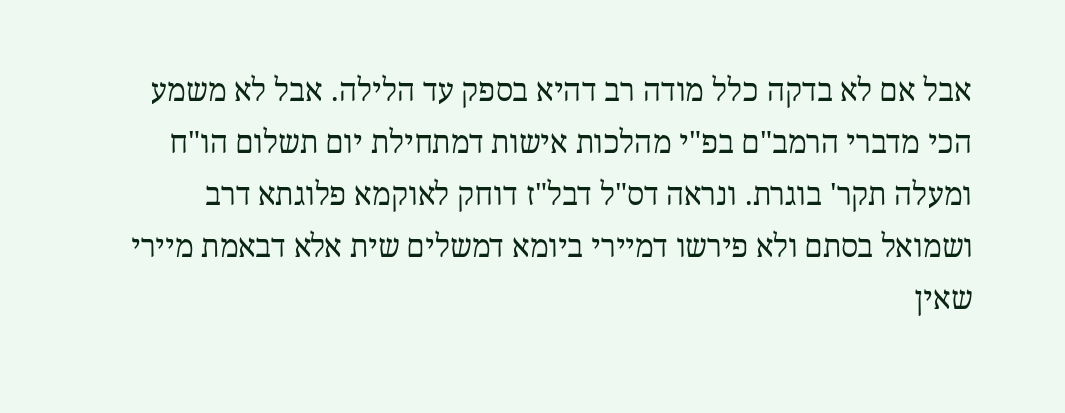אבל אם לא בדקה כלל מודה רב דהיא בספק עד הלילה. אבל לא משמע הכי מדברי הרמב"ם בפ"י מהלכות אישות דמתחילת יום תשלום הו"ח ומעלה תקר' בוגרת. ונראה דס"ל דבל"ז דוחק לאוקמא פלוגתא דרב ושמואל בסתם ולא פירשו דמיירי ביומא דמשלים שית אלא דבאמת מיירי שאין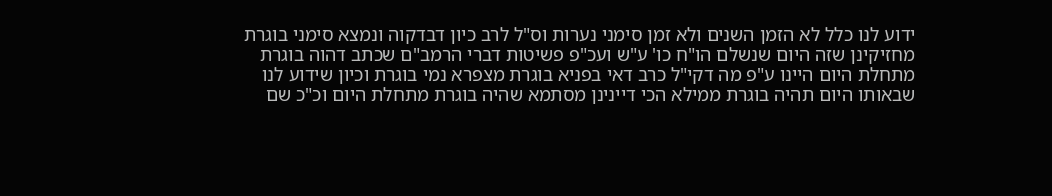ידוע לנו כלל לא הזמן השנים ולא זמן סימני נערות וס"ל לרב כיון דבדקוה ונמצא סימני בוגרת מחזיקינן שזה היום שנשלם הו"ח כו' ע"ש ועכ"פ פשיטות דברי הרמב"ם שכתב דהוה בוגרת מתחלת היום היינו ע"פ מה דקי"ל כרב דאי בפניא בוגרת מצפרא נמי בוגרת וכיון שידוע לנו שבאותו היום תהיה בוגרת ממילא הכי דיינינן מסתמא שהיה בוגרת מתחלת היום וכ"כ שם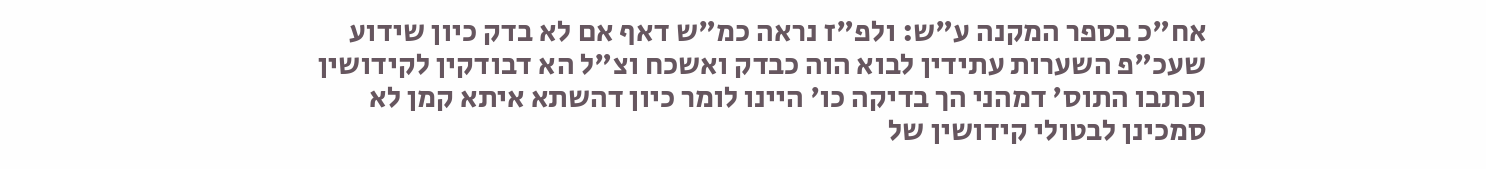אח"כ בספר המקנה ע"ש: ולפ"ז נראה כמ"ש דאף אם לא בדק כיון שידוע שעכ"פ השערות עתידין לבוא הוה כבדק ואשכח וצ"ל הא דבודקין לקידושין וכתבו התוס' דמהני הך בדיקה כו' היינו לומר כיון דהשתא איתא קמן לא סמכינן לבטולי קידושין של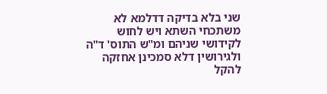שני בלא בדיקה דדלמא לא משתכחי השתא ויש לחוש לקידושי שניהם ומ"ש התוס' ד"ה ולגירושין דלא סמכינן אחזקה להקל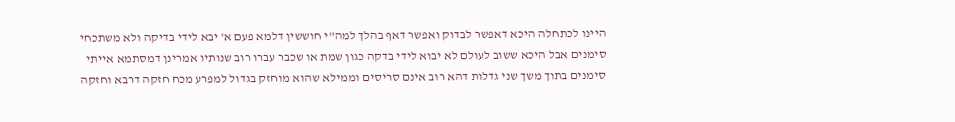היינו לכתחלה היכא דאפשר לבדוק ואפשר דאף בהלך למה"י חוששין דלמא פעם א' יבא לידי בדיקה ולא משתכחי סימנים אבל היכא ששוב לעולם לא יבוא לידי בדקה כגון שמת או שכבר עברו רוב שנותיו אמרינן דמסתמא אייתי סימנים בתוך משך שני גדלות דהא רוב אינם סריסים וממילא שהוא מוחזק בגדול למפרע מכח חזקה דרבא וחזקה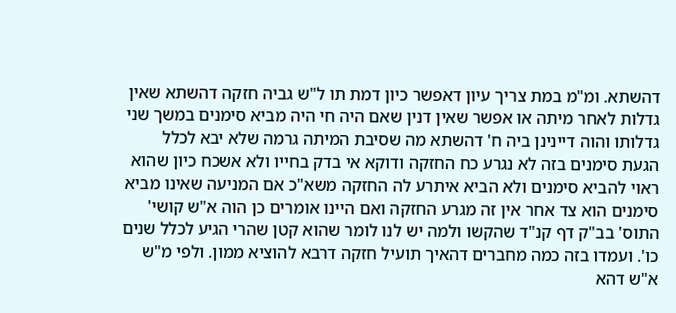דהשתא. ומ"מ במת צריך עיון דאפשר כיון דמת תו ל"ש גביה חזקה דהשתא שאין גדלות לאחר מיתה או אפשר שאין דנין שאם היה חי היה מביא סימנים במשך שני גדלותו והוה דיינינן ביה ח' דהשתא מה שסיבת המיתה גרמה שלא יבא לכלל הגעת סימנים בזה לא נגרע כח החזקה ודוקא אי בדק בחייו ולא אשכח כיון שהוא ראוי להביא סימנים ולא הביא איתרע לה החזקה משא"כ אם המניעה שאינו מביא סימנים הוא צד אחר אין זה מגרע החזקה ואם היינו אומרים כן הוה א"ש קושי' התוס' בב"ק דף קנ"ד שהקשו ולמה יש לנו לומר שהוא קטן שהרי הגיע לכלל שנים כו'. ועמדו בזה כמה מחברים דהאיך תועיל חזקה דרבא להוציא ממון. ולפי מ"ש א"ש דהא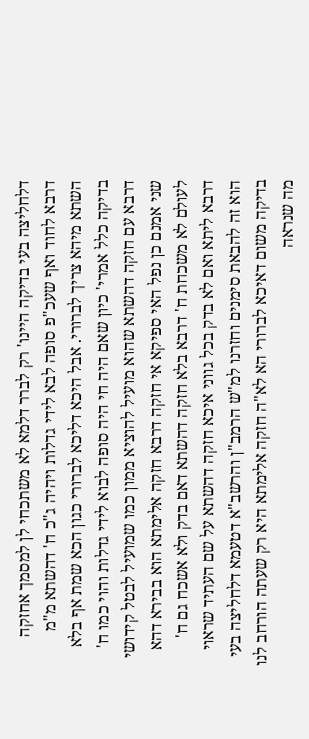דלחליצה בעי בדיקה היינו' רק לברר דלמא לא משתכחי לן למסמך אחזקה דרבא לחוד ואף שעכ"פ סופה לבא לידי גדלות ויהיה ג"כ ח' דהשתא מ"מ השתא מיהא צריך לברורי. אבל היכא דליכא לברורי כגון הכא שמת אף בלא בדיקה כלל אמרי' כיון שאם היה חי היה סופה לבוא לידי גדלות והוי כמו ח' דרבא עם חזקה דהשתא שהוא מועיל להוציא ממון כמו שמועיל לבטל קידושי שני אמנם כן נפל האי ספיקא אי חזקה דרבא חזקה אלימתא הוא בבירא דהא לעולם לא משכחת ח' דרבא בלא חזקה דהשתא דאם בדק ולא אשכח גם ח' דרבא ליתא ואם לא בדק בכל גווני איכא חזקה דהשתא על שם העתיד שראוי הוא זה להבאת סימנים וחזרנו למ"ש הרמב"ן והרשב"א דטעמא דלחליצה בעי בדיקה משום דאיכא לברורי הא לא"ה חזקה אלימתא היא רק שעתה הורחב לנו מה שנראה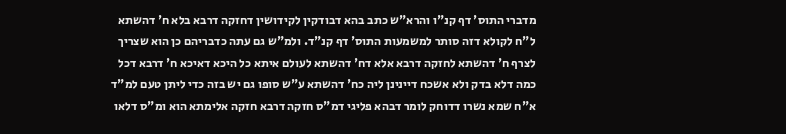מדברי התוס' דף קנ"ו והרא"ש כתב בהא דבודקין לקידושין דחזקה דרבא בלא ח' דהשתא ל"ח לקולא דזה סותר למשמעות התוס' דף קנ"ד. ולמ"ש גם עתה כדבריהם כן הוא שצריך לצרף ח' דהשתא לחזקה דרבא אלא דח' דהשתא לעולם איתא כל היכא דאיכא ח' דרבא דכל כמה דלא בדק ולא אשכח דיינינן ליה כח' דהשתא ע"ש סופו גם יש בזה כדי ליתן טעם למ"ד א"ח שמא נשרו דדוחק לומר דבהא פליגי דמ"ס חזקה דרבא חזקה אלימתא הוא ומ"ס דלאו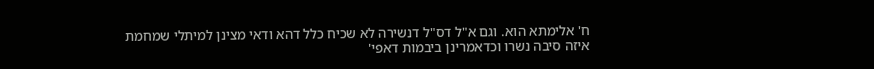ח' אלימתא הוא. וגם א"ל דס"ל דנשירה לא שכיח כלל דהא ודאי מצינן למיתלי שמחמת איזה סיבה נשרו וכדאמרינן ביבמות דאפי'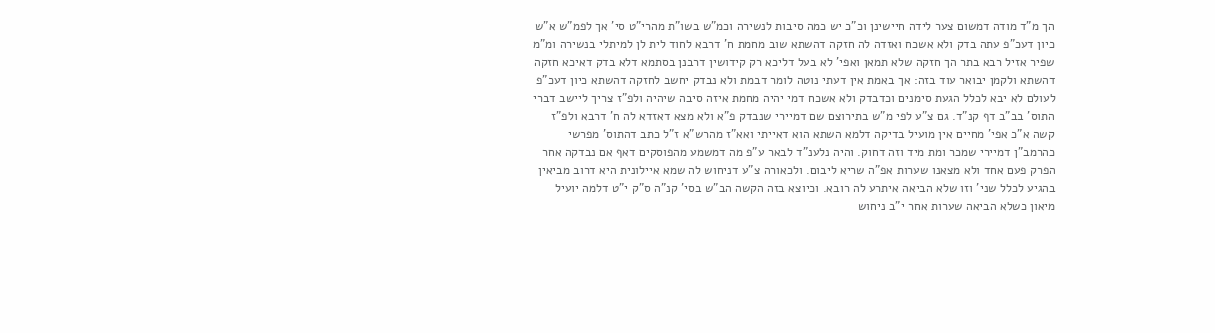הך מ"ד מודה דמשום צער לידה חיישינן וכ"כ יש כמה סיבות לנשירה וכמ"ש בשו"ת מהרי"ט סי' אך לפמ"ש א"ש כיון דעכ"פ עתה בדק ולא אשכח ואזדה לה חזקה דהשתא שוב מחמת ח' דרבא לחוד לית לן למיתלי בנשירה ומ"מ שפיר אזיל רבא בתר הך חזקה שלא תמאן ואפי' לא בעל דליכא רק קידושין דרבנן בסתמא דלא בדק דאיכא חזקה דהשתא ולקמן יבואר עוד בזה: אך באמת אין דעתי נוטה לומר דבמת ולא נבדק יחשב לחזקה דהשתא כיון דעכ"פ לעולם לא יבא לכלל הגעת סימנים וכדבדק ולא אשכח דמי יהיה מחמת איזה סיבה שיהיה ולפ"ז צריך ליישב דברי התוס' בב"ב דף קנ"ד. גם צ"ע לפי מ"ש בתירוצם שם דמיירי שנבדק פ"א ולא מצא דאזדא לה ח' דרבא ולפ"ז קשה א"כ אפי' מחיים אין מועיל בדיקה דלמא השתא הוא דאייתי ואא"ז מהרש"א ז"ל כתב דהתוס' מפרשי כהרמב"ן דמיירי שמכר ומת מיד וזה דחוק. והיה נלענ"ד לבאר ע"פ מה דמשמע מהפוסקים דאף אם נבדקה אחר הפרק פעם אחד ולא מצאנו שערות אפ"ה שריא ליבום. ולכאורה צ"ע דניחוש לה שמא איילונית היא דרוב מביאין בהגיע לכלל שני' וזו שלא הביאה איתרע לה רובא. וכיוצא בזה הקשה הב"ש בסי' קנ"ה ס"ק י"ט דלמה יועיל מיאון כשלא הביאה שערות אחר י"ב ניחוש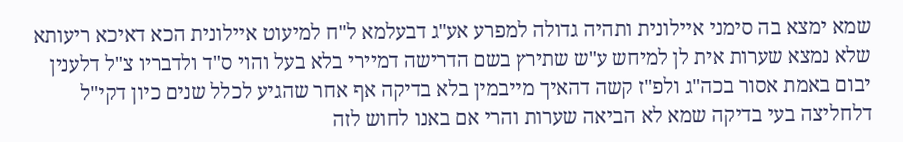שמא ימצא בה סימני איילונית ותהיה גדולה למפרע אע"ג דבעלמא ל"ח למיעוט איילונית הכא דאיכא ריעותא שלא נמצא שערות אית לן למיחש ע"ש שתירץ בשם הדרישה דמיירי בלא בעל והוי ס"ד ולדבריו צ"ל דלענין יבום באמת אסור בכה"ג ולפ"ז קשה דהאיך מייבמין בלא בדיקה אף אחר שהגיע לכלל שנים כיון דקי"ל דלחליצה בעי בדיקה שמא לא הביאה שערות והרי אם באנו לחוש לזה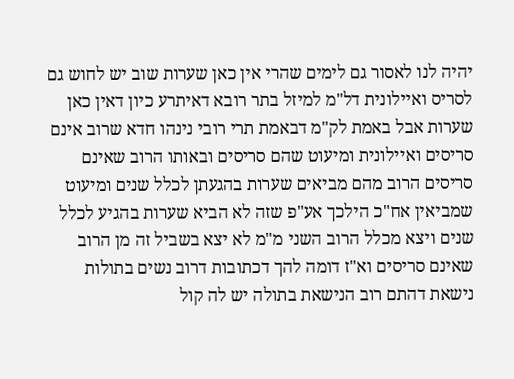יהיה לנו לאסור גם לימים שהרי אין כאן שערות שוב יש לחוש גם לסריס ואיילונית דל"מ למיזל בתר רובא דאיתרע כיון דאין כאן שערות אבל באמת לק"מ דבאמת תרי רובי נינהו חדא שרוב אינם סריסים ואיילונית ומיעוט שהם סריסים ובאותו הרוב שאינם סריסים הרוב מהם מביאים שערות בהגעתן לכלל שנים ומיעוט שמביאין אח"כ הילכך אע"פ שזה לא הביא שערות בהגיע לכלל שנים ויצא מכלל הרוב השני מ"מ לא יצא בשביל זה מן הרוב שאינם סריסים וא"ז דומה להך דכתובות דרוב נשים בתולות נישאת דהתם רוב הנישאת בתולה יש לה קול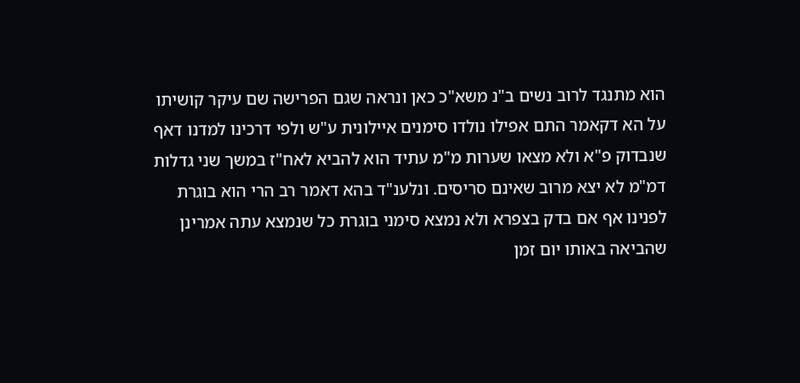הוא מתנגד לרוב נשים ב"נ משא"כ כאן ונראה שגם הפרישה שם עיקר קושיתו על הא דקאמר התם אפילו נולדו סימנים איילונית ע"ש ולפי דרכינו למדנו דאף שנבדוק פ"א ולא מצאו שערות מ"מ עתיד הוא להביא לאח"ז במשך שני גדלות דמ"מ לא יצא מרוב שאינם סריסים. ונלענ"ד בהא דאמר רב הרי הוא בוגרת לפנינו אף אם בדק בצפרא ולא נמצא סימני בוגרת כל שנמצא עתה אמרינן שהביאה באותו יום זמן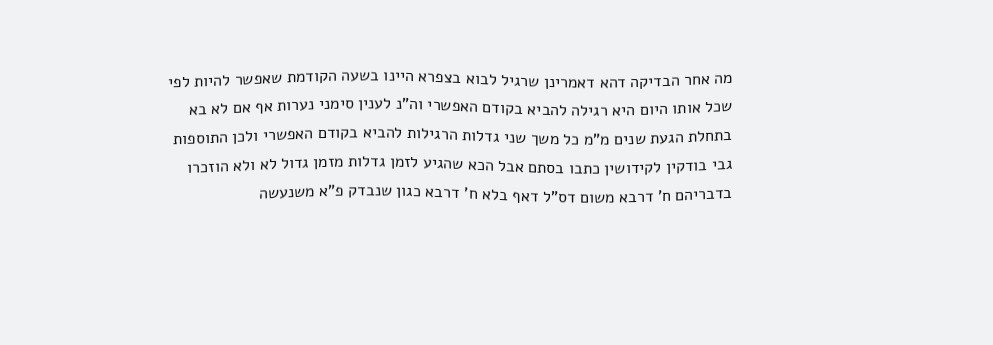מה אחר הבדיקה דהא דאמרינן שרגיל לבוא בצפרא היינו בשעה הקודמת שאפשר להיות לפי שכל אותו היום היא רגילה להביא בקודם האפשרי וה"נ לענין סימני נערות אף אם לא בא בתחלת הגעת שנים מ"מ כל משך שני גדלות הרגילות להביא בקודם האפשרי ולכן התוספות גבי בודקין לקידושין כתבו בסתם אבל הכא שהגיע לזמן גדלות מזמן גדול לא ולא הוזכרו בדבריהם ח' דרבא משום דס"ל דאף בלא ח' דרבא כגון שנבדק פ"א משנעשה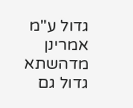גדול ע"מ אמרינן מדהשתא גדול גם